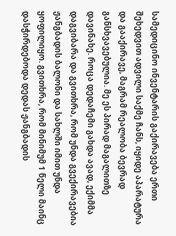სამედიცინო ინვენტარის გაქირავება ერთი შეხედვით ადვილი საქმე ჩანს, იყიდე აპარატურა და გააქირავე, მაგრამ რეალობა ბევრად განსხვავებულია. მე ეს პირად მაგალითზე დავინახე. როცა დედაჩემი გახდა ავად, ექიმმა დაგვიბარა და გვითხრა, რომ უნდა გვექირავებია ჟანგბადის ბალონი და სახლში იმით უნდა ყოფილიყო. გვითხრა, რომ მინიმუმ 1 წელი მაინც დასჭირდებოდა დედას ჟანგბადის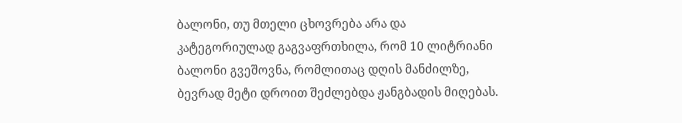ბალონი, თუ მთელი ცხოვრება არა და კატეგორიულად გაგვაფრთხილა, რომ 10 ლიტრიანი ბალონი გვეშოვნა, რომლითაც დღის მანძილზე, ბევრად მეტი დროით შეძლებდა ჟანგბადის მიღებას.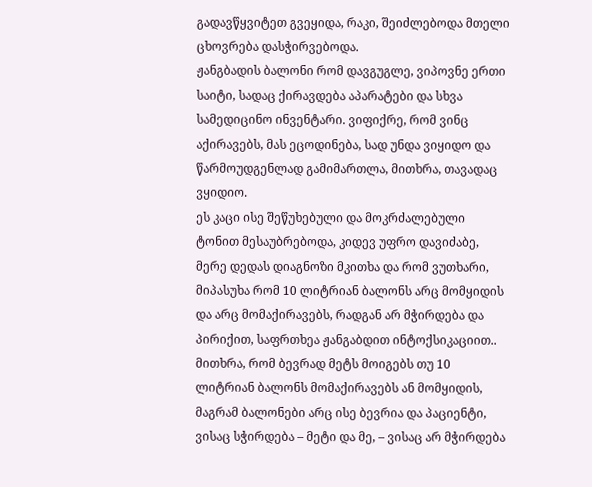გადავწყვიტეთ გვეყიდა, რაკი, შეიძლებოდა მთელი ცხოვრება დასჭირვებოდა.
ჟანგბადის ბალონი რომ დავგუგლე, ვიპოვნე ერთი საიტი, სადაც ქირავდება აპარატები და სხვა სამედიცინო ინვენტარი. ვიფიქრე, რომ ვინც აქირავებს, მას ეცოდინება, სად უნდა ვიყიდო და წარმოუდგენლად გამიმართლა, მითხრა, თავადაც ვყიდიო.
ეს კაცი ისე შეწუხებული და მოკრძალებული ტონით მესაუბრებოდა, კიდევ უფრო დავიძაბე, მერე დედას დიაგნოზი მკითხა და რომ ვუთხარი, მიპასუხა რომ 10 ლიტრიან ბალონს არც მომყიდის და არც მომაქირავებს, რადგან არ მჭირდება და პირიქით, საფრთხეა ჟანგაბდით ინტოქსიკაციით.. მითხრა, რომ ბევრად მეტს მოიგებს თუ 10 ლიტრიან ბალონს მომაქირავებს ან მომყიდის, მაგრამ ბალონები არც ისე ბევრია და პაციენტი, ვისაც სჭირდება – მეტი და მე, – ვისაც არ მჭირდება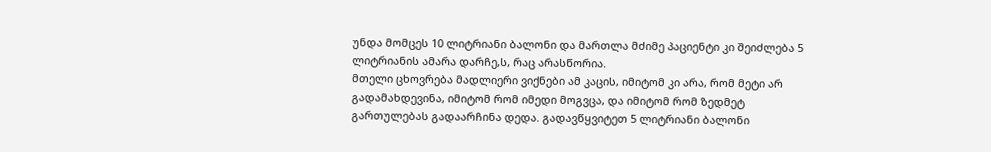უნდა მომცეს 10 ლიტრიანი ბალონი და მართლა მძიმე პაციენტი კი შეიძლება 5 ლიტრიანის ამარა დარჩე,ს, რაც არასწორია.
მთელი ცხოვრება მადლიერი ვიქნები ამ კაცის, იმიტომ კი არა, რომ მეტი არ გადამახდევინა, იმიტომ რომ იმედი მოგვცა, და იმიტომ რომ ზედმეტ გართულებას გადაარჩინა დედა. გადავწყვიტეთ 5 ლიტრიანი ბალონი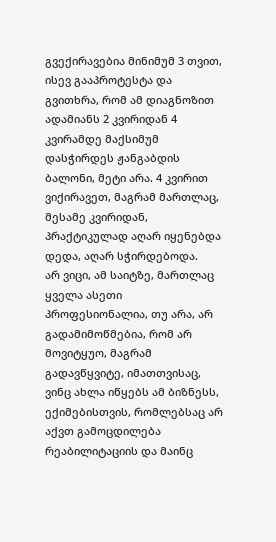გვექირავებია მინიმუმ 3 თვით, ისევ გააპროტესტა და გვითხრა, რომ ამ დიაგნოზით ადამიანს 2 კვირიდან 4 კვირამდე მაქსიმუმ დასჭირდეს ჟანგაბდის ბალონი, მეტი არა. 4 კვირით ვიქირავეთ, მაგრამ მართლაც, მესამე კვირიდან, პრაქტიკულად აღარ იყენებდა დედა, აღარ სჭირდებოდა.
არ ვიცი, ამ საიტზე, მართლაც ყველა ასეთი პროფესიონალია, თუ არა, არ გადამიმოწმებია, რომ არ მოვიტყუო, მაგრამ გადავწყვიტე, იმათთვისაც, ვინც ახლა იწყებს ამ ბიზნესს, ექიმებისთვის, რომლებსაც არ აქვთ გამოცდილება რეაბილიტაციის და მაინც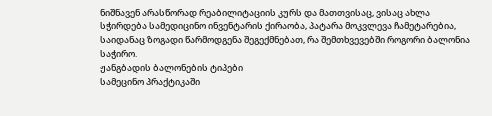ნიშნავენ არასწორად რეაბილიტაციის კურს და მათთვისაც, ვისაც ახლა სჭირდება სამედიცინო ინვენტარის ქირაობა, პატარა მოკვლევა ჩამეტარებია, საიდანაც ზოგადი წარმოდგენა შეგექმნებათ, რა შემთხვევებში როგორი ბალონია საჭირო.
ჟანგბადის ბალონების ტიპები
სამეცინო პრაქტიკაში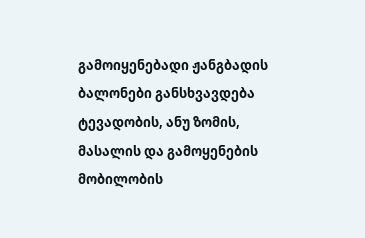გამოიყენებადი ჟანგბადის ბალონები განსხვავდება ტევადობის, ანუ ზომის, მასალის და გამოყენების მობილობის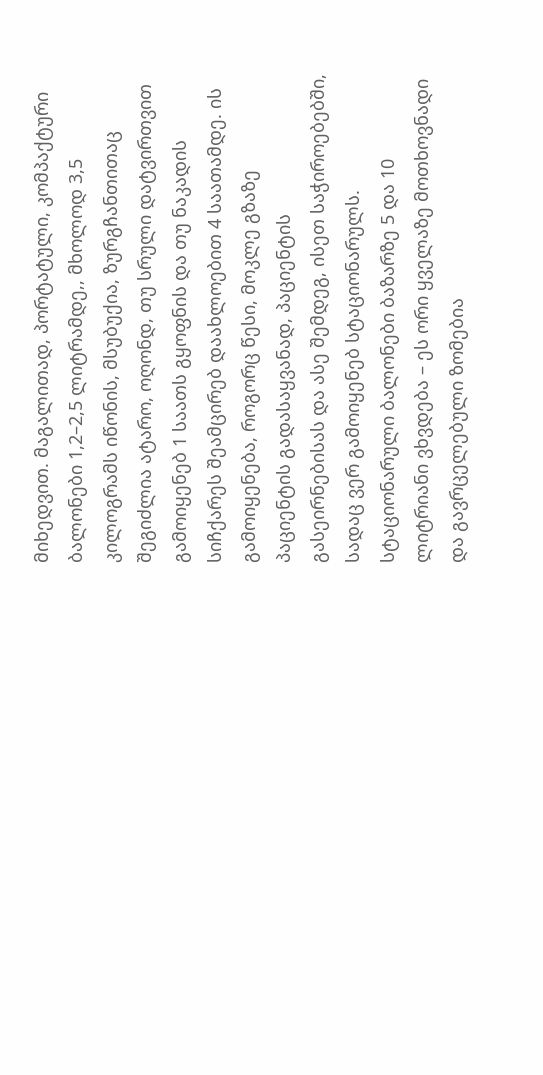მიხედვით. მაგალითად, პორტატული, კომპაქტური ბალონები 1,2–2,5 ლიტრამდე,, მხოლოდ 3,5 კილოგრამს იწონის, მსუბუქია, ზურგჩანთითაც შეგიძლია ატარო, ოღონდ, თუ სრული დატვირთვით გამოიყენებ 1 საათს გყოფნის და თუ ნაკადის სიჩქარეს შეამცირებ დაახლოებით 4 საათამდე. ის გამოიყენება, როგორც წესი, მოკლე გზაზე პაციენტის გადასაყვანად, პაციენტის გასეირნებისას და ასე შემდეგ, ისეთ საჭიროებებში, სადაც ვერ გამოიყენებ სტაციონარულს.
სტაციონარული ბალონები ბაზარზე 5 და 10 ლიტრიანი ვხვდება – ეს ორი ყველაზე მოთხოვნადი და გავრცელებული ზომებია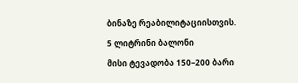ბინაზე რეაბილიტაციისთვის.
5 ლიტრინი ბალონი
მისი ტევადობა 150–200 ბარი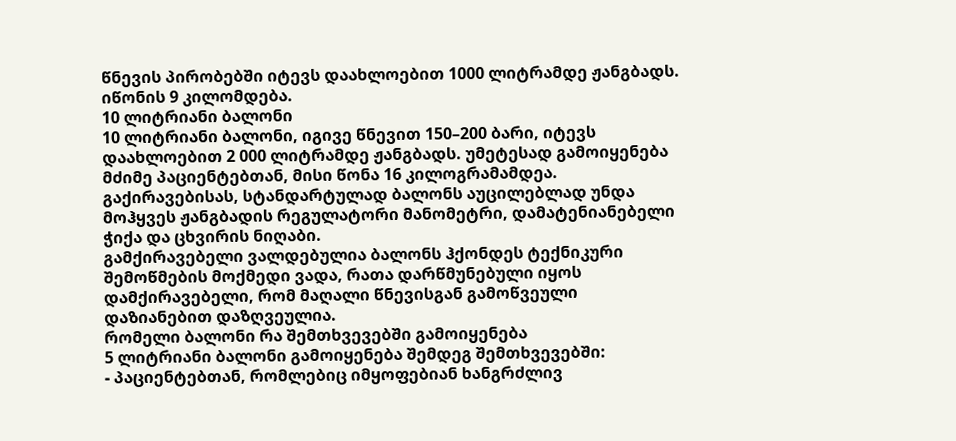წნევის პირობებში იტევს დაახლოებით 1000 ლიტრამდე ჟანგბადს. იწონის 9 კილომდება.
10 ლიტრიანი ბალონი
10 ლიტრიანი ბალონი, იგივე წნევით 150–200 ბარი, იტევს დაახლოებით 2 000 ლიტრამდე ჟანგბადს. უმეტესად გამოიყენება მძიმე პაციენტებთან, მისი წონა 16 კილოგრამამდეა.
გაქირავებისას, სტანდარტულად ბალონს აუცილებლად უნდა მოჰყვეს ჟანგბადის რეგულატორი მანომეტრი, დამატენიანებელი ჭიქა და ცხვირის ნიღაბი.
გამქირავებელი ვალდებულია ბალონს ჰქონდეს ტექნიკური შემოწმების მოქმედი ვადა, რათა დარწმუნებული იყოს დამქირავებელი, რომ მაღალი წნევისგან გამოწვეული დაზიანებით დაზღვეულია.
რომელი ბალონი რა შემთხვევებში გამოიყენება
5 ლიტრიანი ბალონი გამოიყენება შემდეგ შემთხვევებში:
- პაციენტებთან, რომლებიც იმყოფებიან ხანგრძლივ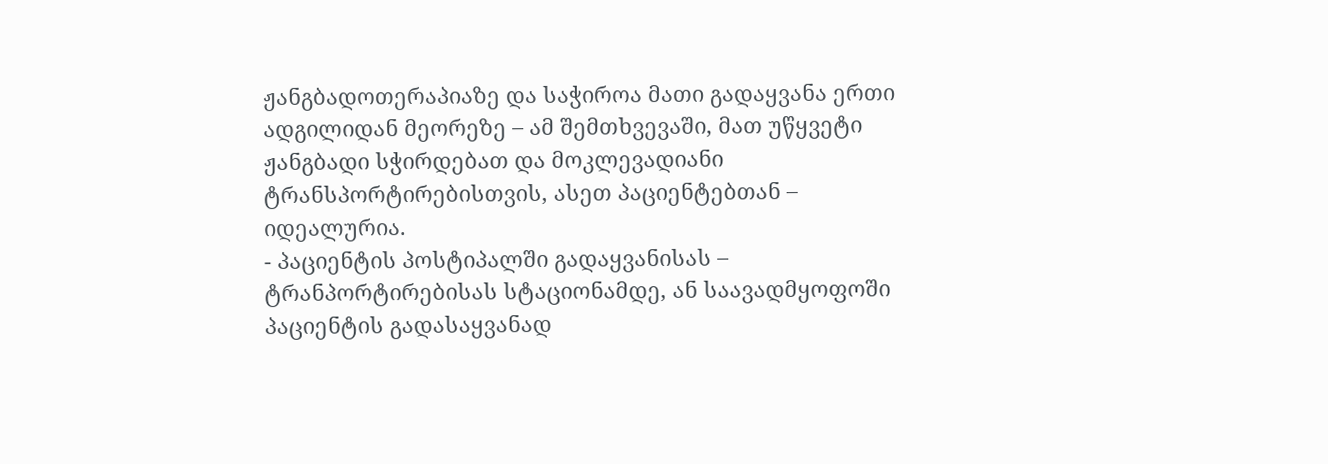ჟანგბადოთერაპიაზე და საჭიროა მათი გადაყვანა ერთი ადგილიდან მეორეზე – ამ შემთხვევაში, მათ უწყვეტი ჟანგბადი სჭირდებათ და მოკლევადიანი ტრანსპორტირებისთვის, ასეთ პაციენტებთან – იდეალურია.
- პაციენტის პოსტიპალში გადაყვანისას – ტრანპორტირებისას სტაციონამდე, ან საავადმყოფოში პაციენტის გადასაყვანად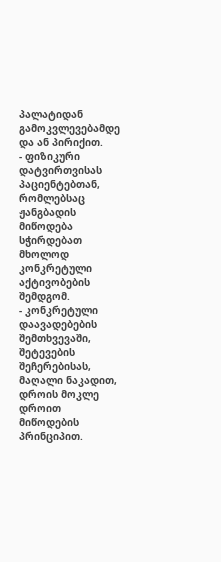პალატიდან გამოკვლევებამდე და ან პირიქით.
- ფიზიკური დატვირთვისას პაციენტებთან, რომლებსაც ჟანგბადის მიწოდება სჭირდებათ მხოლოდ კონკრეტული აქტივობების შემდგომ.
- კონკრეტული დაავადებების შემთხვევაში, შეტევების შეჩერებისას, მაღალი ნაკადით, დროის მოკლე დროით მიწოდების პრინციპით.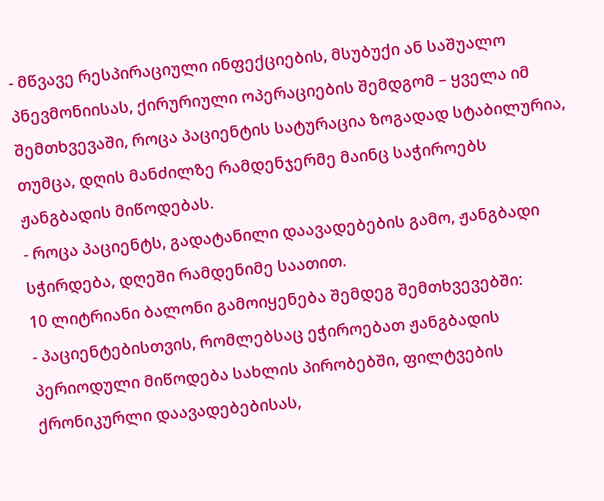- მწვავე რესპირაციული ინფექციების, მსუბუქი ან საშუალო პნევმონიისას, ქირურიული ოპერაციების შემდგომ – ყველა იმ შემთხვევაში, როცა პაციენტის სატურაცია ზოგადად სტაბილურია, თუმცა, დღის მანძილზე რამდენჯერმე მაინც საჭიროებს ჟანგბადის მიწოდებას.
- როცა პაციენტს, გადატანილი დაავადებების გამო, ჟანგბადი სჭირდება, დღეში რამდენიმე საათით.
10 ლიტრიანი ბალონი გამოიყენება შემდეგ შემთხვევებში:
- პაციენტებისთვის, რომლებსაც ეჭიროებათ ჟანგბადის პერიოდული მიწოდება სახლის პირობებში, ფილტვების ქრონიკურლი დაავადებებისას,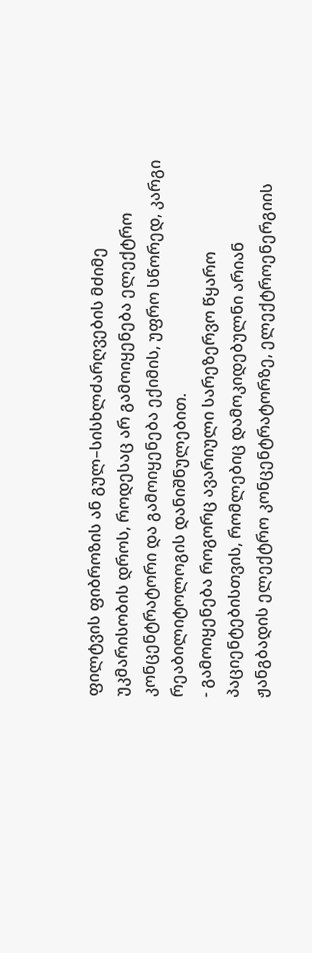ფილტვის ფიბროზის ან გულ–სისხლძარღვების მძიმე უკმარისობის დროს, როდესაც არ გამოიყენება ელექტრო კონცენტრატორი და გამოიყენება ექიმის, უფრო სწორედ, კარგი რეაბილიტოლოგის დანიშნულებით.
- გამოიყენება როგორც ავარიული სარეზერვო წყარო პაციენტებისთვის, რომლებიც დამოკიდებულნი არიან ჟანგბადის ელექტრო კონცენტრატორზე, ელექტროენერგიის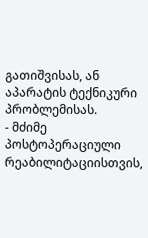გათიშვისას, ან აპარატის ტექნიკური პრობლემისას.
- მძიმე პოსტოპერაციული რეაბილიტაციისთვის,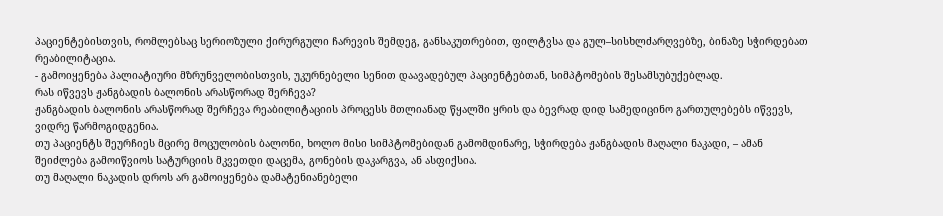პაციენტებისთვის, რომლებსაც სერიოზული ქირურგული ჩარევის შემდეგ, განსაკუთრებით, ფილტვსა და გულ–სისხლძარღვებზე, ბინაზე სჭირდებათ რეაბილიტაცია.
- გამოიყენება პალიატიური მზრუნველობისთვის, უკურნებელი სენით დაავადებულ პაციენტებთან, სიმპტომების შესამსუბუქებლად.
რას იწვევს ჟანგბადის ბალონის არასწორად შერჩევა?
ჟანგბადის ბალონის არასწორად შერჩევა რეაბილიტაციის პროცესს მთლიანად წყალში ყრის და ბევრად დიდ სამედიცინო გართულებებს იწვევს, ვიდრე წარმოგიდგენია.
თუ პაციენტს შეურჩიეს მცირე მოცულობის ბალონი, ხოლო მისი სიმპტომებიდან გამომდინარე, სჭირდება ჟანგბადის მაღალი ნაკადი, – ამან შეიძლება გამოიწვიოს სატურციის მკვეთდი დაცემა, გონების დაკარგვა, ან ასფიქსია.
თუ მაღალი ნაკადის დროს არ გამოიყენება დამატენიანებელი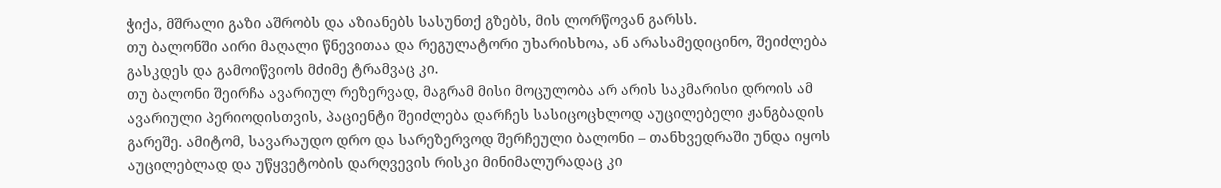ჭიქა, მშრალი გაზი აშრობს და აზიანებს სასუნთქ გზებს, მის ლორწოვან გარსს.
თუ ბალონში აირი მაღალი წნევითაა და რეგულატორი უხარისხოა, ან არასამედიცინო, შეიძლება გასკდეს და გამოიწვიოს მძიმე ტრამვაც კი.
თუ ბალონი შეირჩა ავარიულ რეზერვად, მაგრამ მისი მოცულობა არ არის საკმარისი დროის ამ ავარიული პერიოდისთვის, პაციენტი შეიძლება დარჩეს სასიცოცხლოდ აუცილებელი ჟანგბადის გარეშე. ამიტომ, სავარაუდო დრო და სარეზერვოდ შერჩეული ბალონი – თანხვედრაში უნდა იყოს აუცილებლად და უწყვეტობის დარღვევის რისკი მინიმალურადაც კი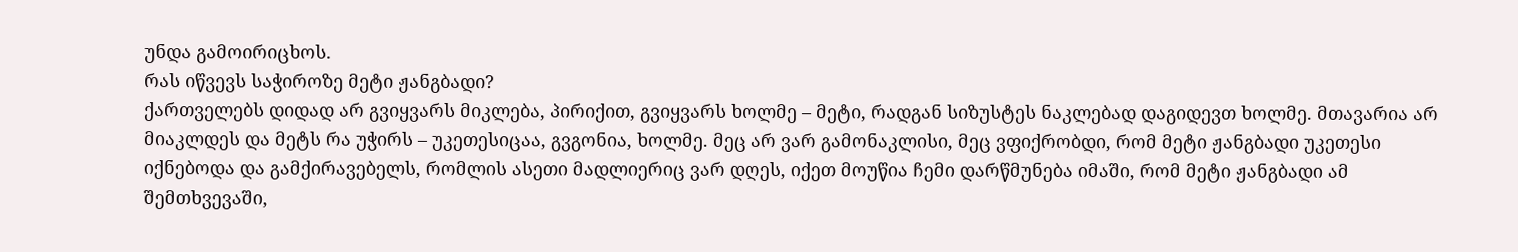უნდა გამოირიცხოს.
რას იწვევს საჭიროზე მეტი ჟანგბადი?
ქართველებს დიდად არ გვიყვარს მიკლება, პირიქით, გვიყვარს ხოლმე – მეტი, რადგან სიზუსტეს ნაკლებად დაგიდევთ ხოლმე. მთავარია არ მიაკლდეს და მეტს რა უჭირს – უკეთესიცაა, გვგონია, ხოლმე. მეც არ ვარ გამონაკლისი, მეც ვფიქრობდი, რომ მეტი ჟანგბადი უკეთესი იქნებოდა და გამქირავებელს, რომლის ასეთი მადლიერიც ვარ დღეს, იქეთ მოუწია ჩემი დარწმუნება იმაში, რომ მეტი ჟანგბადი ამ შემთხვევაში,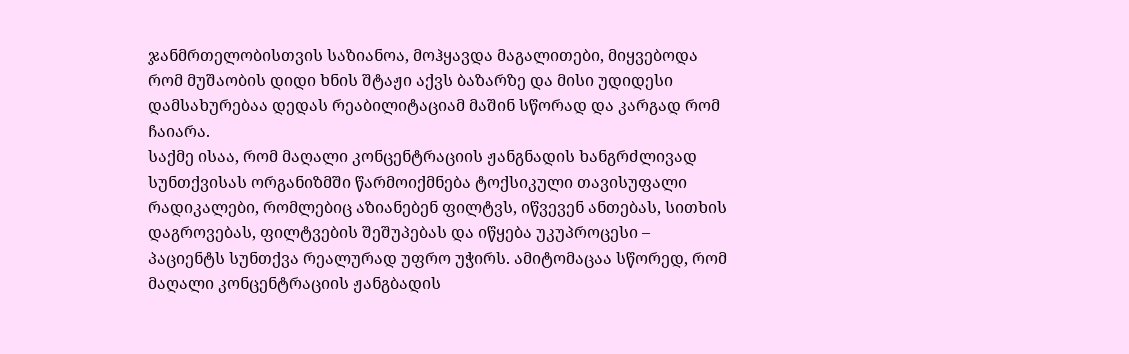ჯანმრთელობისთვის საზიანოა, მოჰყავდა მაგალითები, მიყვებოდა რომ მუშაობის დიდი ხნის შტაჟი აქვს ბაზარზე და მისი უდიდესი დამსახურებაა დედას რეაბილიტაციამ მაშინ სწორად და კარგად რომ ჩაიარა.
საქმე ისაა, რომ მაღალი კონცენტრაციის ჟანგნადის ხანგრძლივად სუნთქვისას ორგანიზმში წარმოიქმნება ტოქსიკული თავისუფალი რადიკალები, რომლებიც აზიანებენ ფილტვს, იწვევენ ანთებას, სითხის დაგროვებას, ფილტვების შეშუპებას და იწყება უკუპროცესი – პაციენტს სუნთქვა რეალურად უფრო უჭირს. ამიტომაცაა სწორედ, რომ მაღალი კონცენტრაციის ჟანგბადის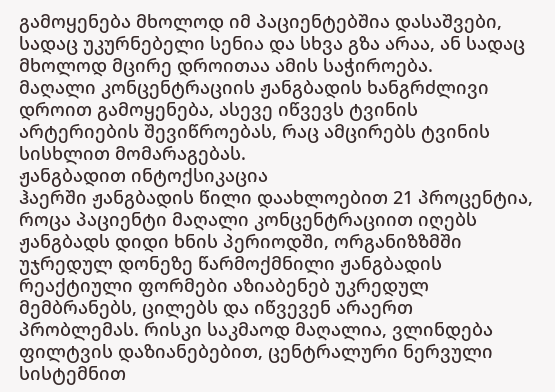გამოყენება მხოლოდ იმ პაციენტებშია დასაშვები, სადაც უკურნებელი სენია და სხვა გზა არაა, ან სადაც მხოლოდ მცირე დროითაა ამის საჭიროება.
მაღალი კონცენტრაციის ჟანგბადის ხანგრძლივი დროით გამოყენება, ასევე იწვევს ტვინის არტერიების შევიწროებას, რაც ამცირებს ტვინის სისხლით მომარაგებას.
ჟანგბადით ინტოქსიკაცია
ჰაერში ჟანგბადის წილი დაახლოებით 21 პროცენტია, როცა პაციენტი მაღალი კონცენტრაციით იღებს ჟანგბადს დიდი ხნის პერიოდში, ორგანიზზმში უჯრედულ დონეზე წარმოქმნილი ჟანგბადის რეაქტიული ფორმები აზიაბენებ უკრედულ მემბრანებს, ცილებს და იწვევენ არაერთ პრობლემას. რისკი საკმაოდ მაღალია, ვლინდება ფილტვის დაზიანებებით, ცენტრალური ნერვული სისტემნით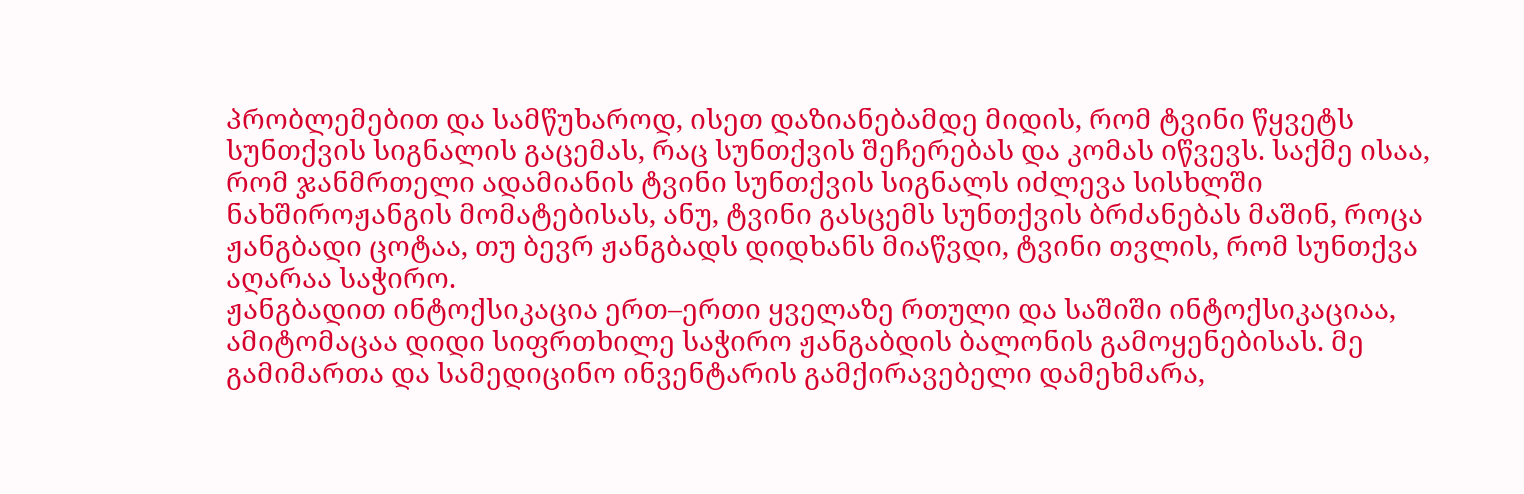პრობლემებით და სამწუხაროდ, ისეთ დაზიანებამდე მიდის, რომ ტვინი წყვეტს სუნთქვის სიგნალის გაცემას, რაც სუნთქვის შეჩერებას და კომას იწვევს. საქმე ისაა, რომ ჯანმრთელი ადამიანის ტვინი სუნთქვის სიგნალს იძლევა სისხლში ნახშიროჟანგის მომატებისას, ანუ, ტვინი გასცემს სუნთქვის ბრძანებას მაშინ, როცა ჟანგბადი ცოტაა, თუ ბევრ ჟანგბადს დიდხანს მიაწვდი, ტვინი თვლის, რომ სუნთქვა აღარაა საჭირო.
ჟანგბადით ინტოქსიკაცია ერთ–ერთი ყველაზე რთული და საშიში ინტოქსიკაციაა, ამიტომაცაა დიდი სიფრთხილე საჭირო ჟანგაბდის ბალონის გამოყენებისას. მე გამიმართა და სამედიცინო ინვენტარის გამქირავებელი დამეხმარა,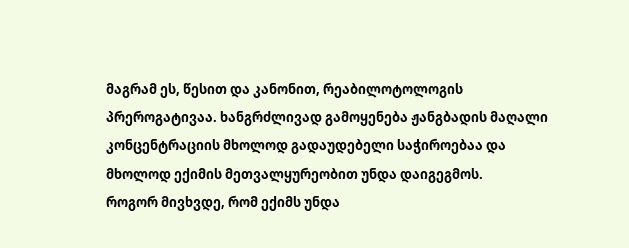მაგრამ ეს, წესით და კანონით, რეაბილოტოლოგის პრეროგატივაა. ხანგრძლივად გამოყენება ჟანგბადის მაღალი კონცენტრაციის მხოლოდ გადაუდებელი საჭიროებაა და მხოლოდ ექიმის მეთვალყურეობით უნდა დაიგეგმოს.
როგორ მივხვდე, რომ ექიმს უნდა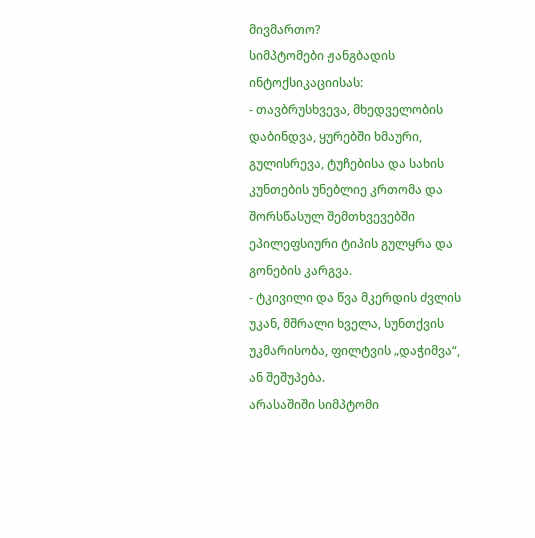მივმართო?
სიმპტომები ჟანგბადის ინტოქსიკაციისას:
- თავბრუსხვევა, მხედველობის დაბინდვა, ყურებში ხმაური, გულისრევა, ტუჩებისა და სახის კუნთების უნებლიე კრთომა და შორსწასულ შემთხვევებში ეპილეფსიური ტიპის გულყრა და გონების კარგვა.
- ტკივილი და წვა მკერდის ძვლის უკან, მშრალი ხველა, სუნთქვის უკმარისობა, ფილტვის „დაჭიმვა“, ან შეშუპება.
არასაშიში სიმპტომი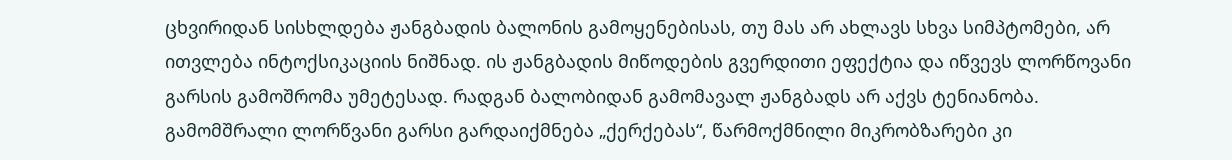ცხვირიდან სისხლდება ჟანგბადის ბალონის გამოყენებისას, თუ მას არ ახლავს სხვა სიმპტომები, არ ითვლება ინტოქსიკაციის ნიშნად. ის ჟანგბადის მიწოდების გვერდითი ეფექტია და იწვევს ლორწოვანი გარსის გამოშრომა უმეტესად. რადგან ბალობიდან გამომავალ ჟანგბადს არ აქვს ტენიანობა. გამომშრალი ლორწვანი გარსი გარდაიქმნება „ქერქებას“, წარმოქმნილი მიკრობზარები კი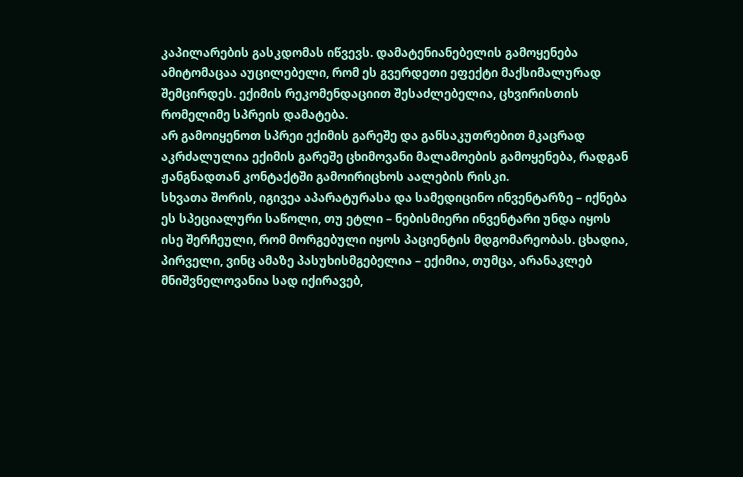კაპილარების გასკდომას იწვევს. დამატენიანებელის გამოყენება ამიტომაცაა აუცილებელი, რომ ეს გვერდეთი ეფექტი მაქსიმალურად შემცირდეს. ექიმის რეკომენდაციით შესაძლებელია, ცხვირისთის რომელიმე სპრეის დამატება.
არ გამოიყენოთ სპრეი ექიმის გარეშე და განსაკუთრებით მკაცრად აკრძალულია ექიმის გარეშე ცხიმოვანი მალამოების გამოყენება, რადგან ჟანგნადთან კონტაქტში გამოირიცხოს აალების რისკი.
სხვათა შორის, იგივეა აპარატურასა და სამედიცინო ინვენტარზე – იქნება ეს სპეციალური საწოლი, თუ ეტლი – ნებისმიერი ინვენტარი უნდა იყოს ისე შერჩეული, რომ მორგებული იყოს პაციენტის მდგომარეობას. ცხადია, პირველი, ვინც ამაზე პასუხისმგებელია – ექიმია, თუმცა, არანაკლებ მნიშვნელოვანია სად იქირავებ,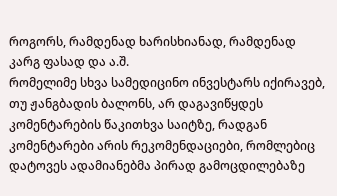როგორს, რამდენად ხარისხიანად, რამდენად კარგ ფასად და ა.შ.
რომელიმე სხვა სამედიცინო ინვესტარს იქირავებ, თუ ჟანგბადის ბალონს, არ დაგავიწყდეს კომენტარების წაკითხვა საიტზე, რადგან კომენტარები არის რეკომენდაციები, რომლებიც დატოვეს ადამიანებმა პირად გამოცდილებაზე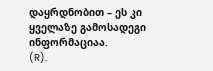დაყრდნობით – ეს კი ყველაზე გამოსადეგი ინფორმაციაა.
(R).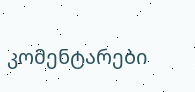კომენტარები